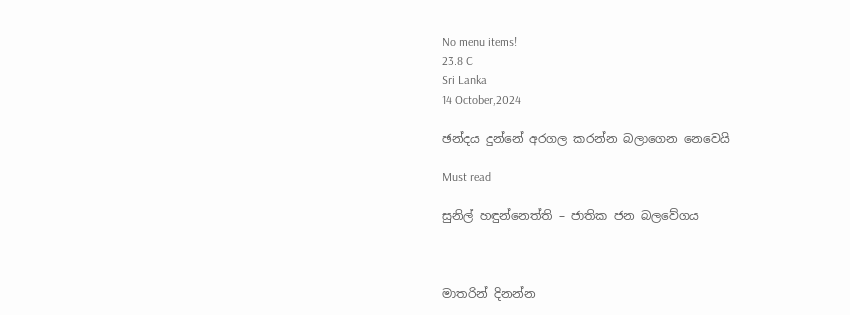No menu items!
23.8 C
Sri Lanka
14 October,2024

ඡන්දය දුන්නේ අරගල කරන්න බලාගෙන නෙවෙයි

Must read

සුනිල් හඳුන්නෙත්ති – ජාතික ජන බලවේගය



මාතරින් දිනන්න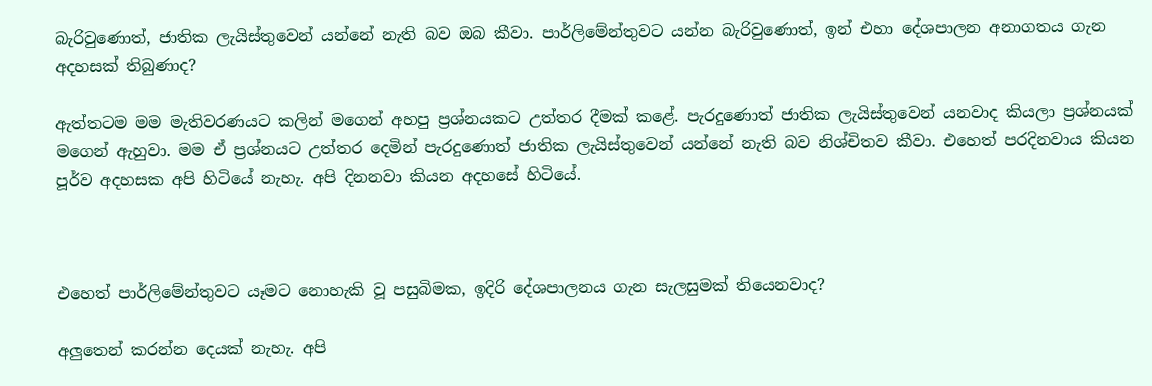බැරිවුණොත්, ජාතික ලැයිස්තුවෙන් යන්නේ නැති බව ඔබ කීවා. පාර්ලිමේන්තුවට යන්න බැරිවුණොත්, ඉන් එහා දේශපාලන අනාගතය ගැන අදහසක් තිබුණාද?

ඇත්තටම මම මැතිවරණයට කලින් මගෙන් අහපු ප්‍රශ්නයකට උත්තර දීමක් කළේ. පැරදුණොත් ජාතික ලැයිස්තුවෙන් යනවාද කියලා ප්‍රශ්නයක් මගෙන් ඇහුවා. මම ඒ ප්‍රශ්නයට උත්තර දෙමින් පැරදුණොත් ජාතික ලැයිස්තුවෙන් යන්නේ නැති බව නිශ්චිතව කීවා. එහෙත් පරදිනවාය කියන පූර්ව අදහසක අපි හිටියේ නැහැ. අපි දිනනවා කියන අදහසේ හිටියේ.



එහෙත් පාර්ලිමේන්තුවට යෑමට නොහැකි වූ පසුබිමක, ඉදිරි දේශපාලනය ගැන සැලසුමක් තියෙනවාද?

අලුතෙන් කරන්න දෙයක් නැහැ. අපි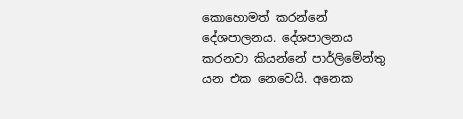කොහොමත් කරන්නේ දේශපාලනය. දේශපාලනය කරනවා කියන්නේ පාර්ලිමේන්තු යන එක නෙවෙයි. අනෙක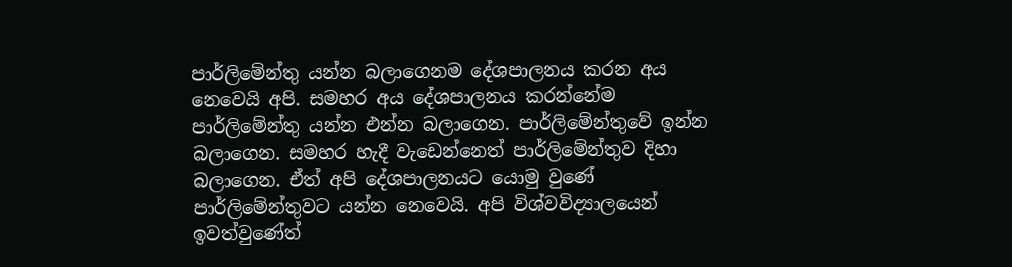පාර්ලිමේන්තු යන්න බලාගෙනම දේශපාලනය කරන අය නෙවෙයි අපි. සමහර අය දේශපාලනය කරන්නේම පාර්ලිමේන්තු යන්න එන්න බලාගෙන. පාර්ලිමේන්තුවේ ඉන්න බලාගෙන. සමහර හැදී වැඩෙන්නෙත් පාර්ලිමේන්තුව දිහා බලාගෙන. ඒත් අපි දේශපාලනයට යොමු වුණේ පාර්ලිමේන්තුවට යන්න නෙවෙයි. අපි විශ්වවිද්‍යාලයෙන් ඉවත්වුණේත්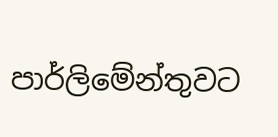පාර්ලිමේන්තුවට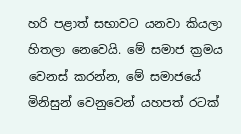හරි පළාත් සභාවට යනවා කියලා හිතලා නෙවෙයි. මේ සමාජ ක්‍රමය වෙනස් කරන්න, මේ සමාජයේ මිනිසුන් වෙනුවෙන් යහපත් රටක්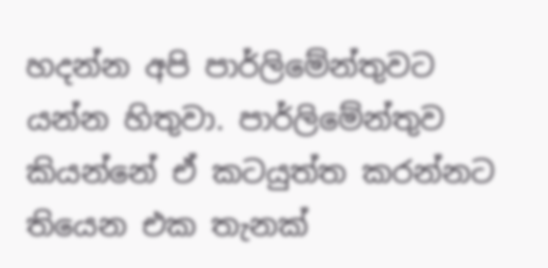හදන්න අපි පාර්ලිමේන්තුවට යන්න හිතුවා. පාර්ලිමේන්තුව කියන්නේ ඒ කටයුත්ත කරන්නට තියෙන එක තැනක්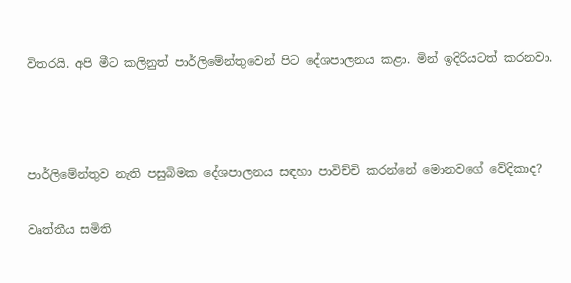විතරයි. අපි මීට කලිනුත් පාර්ලිමේන්තුවෙන් පිට දේශපාලනය කළා. මින් ඉදිරියටත් කරනවා.



පාර්ලිමේන්තුව නැති පසුබිමක දේශපාලනය සඳහා පාවිච්චි කරන්නේ මොනවගේ වේදිකාද?

වෘත්තීය සමිති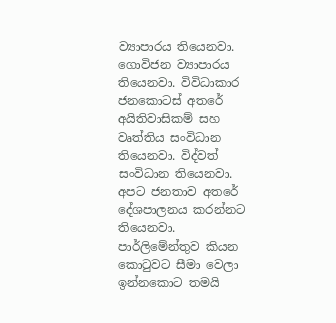ව්‍යාපාරය තියෙනවා. ගොවිජන ව්‍යාපාරය තියෙනවා. විවිධාකාර ජනකොටස් අතරේ අයිතිවාසිකම් සහ වෘත්තිය සංවිධාන තියෙනවා. විද්වත් සංවිධාන තියෙනවා. අපට ජනතාව අතරේ දේශපාලනය කරන්නට තියෙනවා. පාර්ලිමේන්තුව කියන කොටුවට සීමා වෙලා ඉන්නකොට තමයි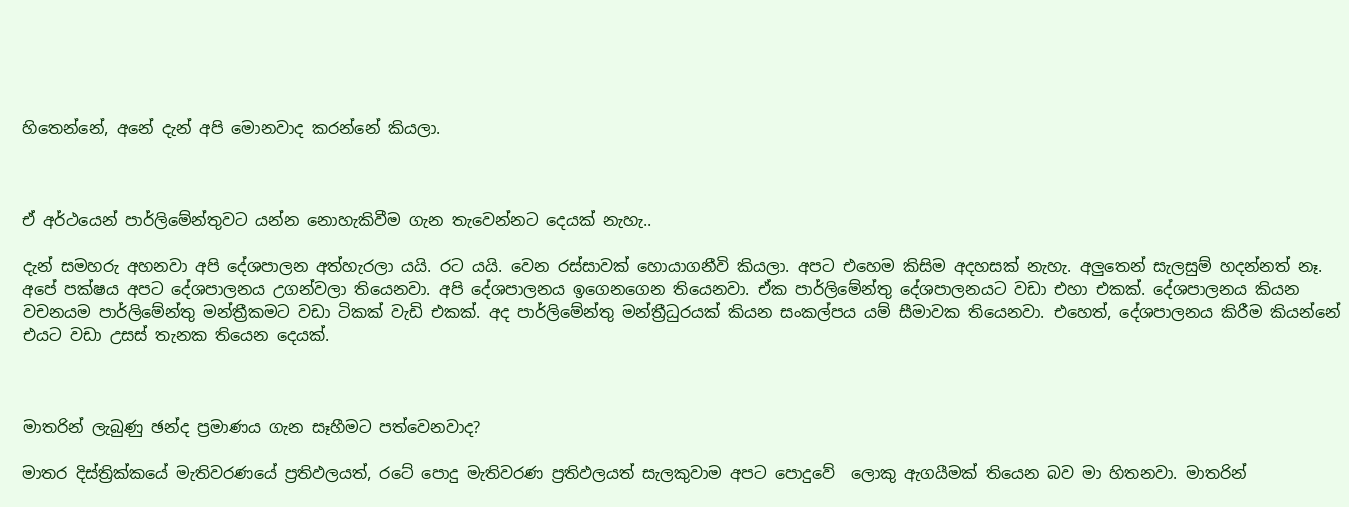හිතෙන්නේ, අනේ දැන් අපි මොනවාද කරන්නේ කියලා.



ඒ අර්ථයෙන් පාර්ලිමේන්තුවට යන්න නොහැකිවීම ගැන තැවෙන්නට දෙයක් නැහැ..

දැන් සමහරු අහනවා අපි දේශපාලන අත්හැරලා යයි. රට යයි. වෙන රස්සාවක් හොයාගනීවි කියලා. අපට එහෙම කිසිම අදහසක් නැහැ. අලුතෙන් සැලසුම් හදන්නත් නෑ. අපේ පක්ෂය අපට දේශපාලනය උගන්වලා තියෙනවා. අපි දේශපාලනය ඉගෙනගෙන තියෙනවා. ඒක පාර්ලිමේන්තු දේශපාලනයට වඩා එහා එකක්. දේශපාලනය කියන වචනයම පාර්ලිමේන්තු මන්ත්‍රීකමට වඩා ටිකක් වැඩි එකක්. අද පාර්ලිමේන්තු මන්ත්‍රීධුරයක් කියන සංකල්පය යම් සීමාවක තියෙනවා. එහෙත්, දේශපාලනය කිරීම කියන්නේ එයට වඩා උසස් තැනක තියෙන දෙයක්.



මාතරින් ලැබුණු ඡන්ද ප්‍රමාණය ගැන සෑහීමට පත්වෙනවාද?

මාතර දිස්ත්‍රික්කයේ මැතිවරණයේ ප්‍රතිඵලයත්, රටේ පොදු මැතිවරණ ප්‍රතිඵලයත් සැලකුවාම අපට පොදුවේ  ලොකු ඇගයීමක් තියෙන බව මා හිතනවා. මාතරින්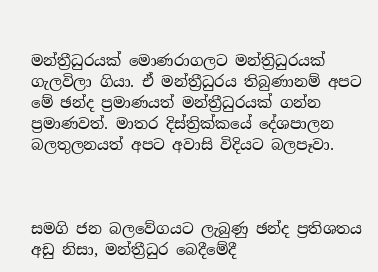මන්ත්‍රීධුරයක් මොණරාගලට මන්ත්‍රිධුරයක් ගැලවිලා ගියා. ඒ මන්ත්‍රීධුරය තිබුණානම් අපට මේ ඡන්ද ප්‍රමාණයත් මන්ත්‍රීධුරයක් ගන්න ප්‍රමාණවත්. මාතර දිස්ත්‍රික්කයේ දේශපාලන බලතුලනයත් අපට අවාසි විදියට බලපෑවා.



සමගි ජන බලවේගයට ලැබුණු ඡන්ද ප්‍රතිශතය අඩු නිසා, මන්ත්‍රීධුර බෙදීමේදී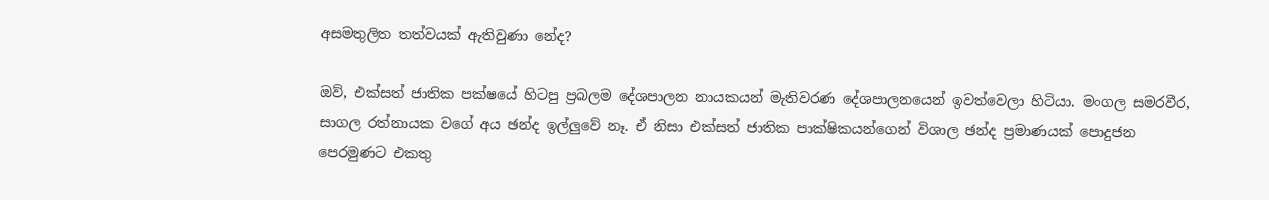අසමතුලිත තත්වයක් ඇතිවුණා නේද?

ඔව්, එක්සත් ජාතික පක්ෂයේ හිටපු ප්‍රබලම දේශපාලන නායකයන් මැතිවරණ දේශපාලනයෙන් ඉවත්වෙලා හිටියා. මංගල සමරවීර, සාගල රත්නායක වගේ අය ඡන්ද ඉල්ලුවේ නෑ. ඒ නිසා එක්සත් ජාතික පාක්ෂිකයන්ගෙන් විශාල ඡන්ද ප්‍රමාණයක් පොදුජන පෙරමුණට එකතු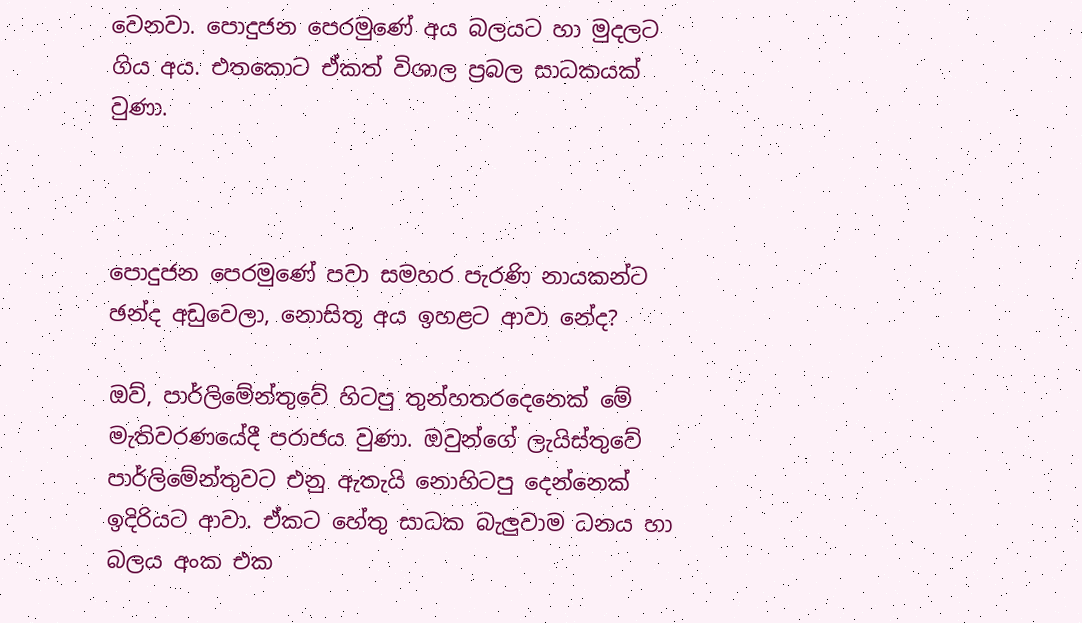වෙනවා. පොදුජන පෙරමුණේ අය බලයට හා මුදලට ගිය අය. එතකොට ඒකත් විශාල ප්‍රබල සාධකයක් වුණා.



පොදුජන පෙරමුණේ පවා සමහර පැරණි නායකන්ට ඡන්ද අඩුවෙලා, නොසිතූ අය ඉහළට ආවා නේද?

ඔව්, පාර්ලිමේන්තුවේ හිටපු තුන්හතරදෙනෙක් මේ මැතිවරණයේදී පරාජය වුණා. ඔවුන්ගේ ලැයිස්තුවේ පාර්ලිමේන්තුවට එනු ඇතැයි නොහිටපු දෙන්නෙක් ඉදිරියට ආවා. ඒකට හේතු සාධක බැලුවාම ධනය හා බලය අංක එක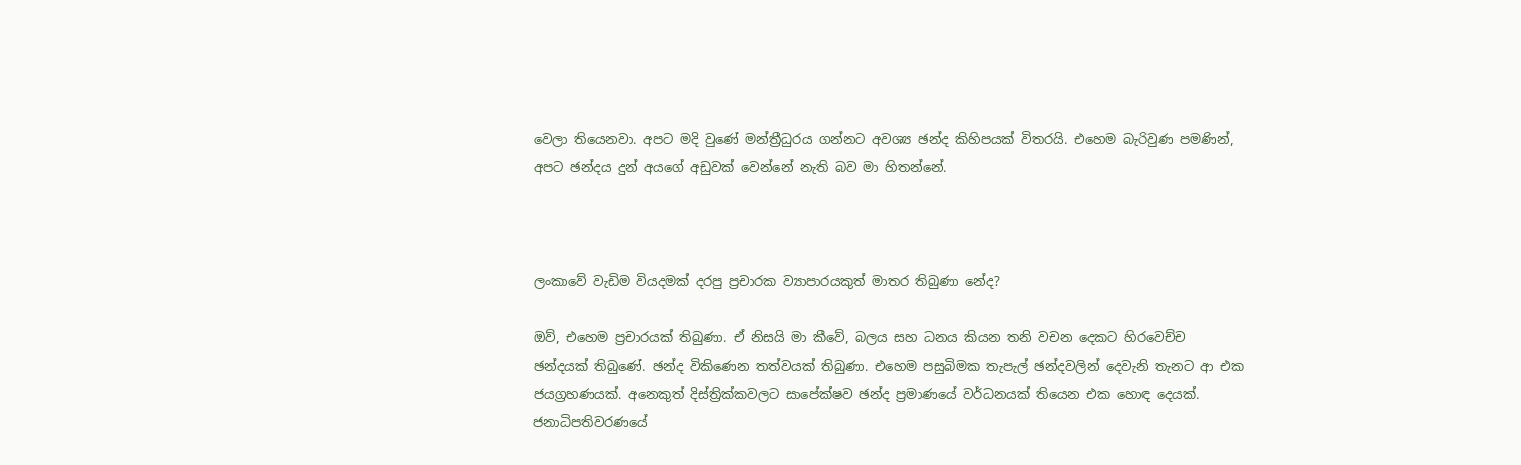වෙලා තියෙනවා. අපට මදි වුණේ මන්ත්‍රීධුරය ගන්නට අවශ්‍ය ඡන්ද කිහිපයක් විතරයි. එහෙම බැරිවුණ පමණින්, අපට ඡන්දය දුන් අයගේ අඩුවක් වෙන්නේ නැති බව මා හිතන්නේ.



ලංකාවේ වැඩිම වියදමක් දරපු ප්‍රචාරක ව්‍යාපාරයකුත් මාතර තිබුණා නේද?

ඔව්, එහෙම ප්‍රචාරයක් තිබුණා. ඒ නිසයි මා කීවේ, බලය සහ ධනය කියන තනි වචන දෙකට හිරවෙච්ච ඡන්දයක් තිබුණේ. ඡන්ද විකිණෙන තත්වයක් තිබුණා. එහෙම පසුබිමක තැපැල් ඡන්දවලින් දෙවැනි තැනට ආ එක ජයග්‍රහණයක්. අනෙකුත් දිස්ත්‍රික්කවලට සාපේක්ෂව ඡන්ද ප්‍රමාණයේ වර්ධනයක් තියෙන එක හොඳ දෙයක්. ජනාධිපතිවරණයේ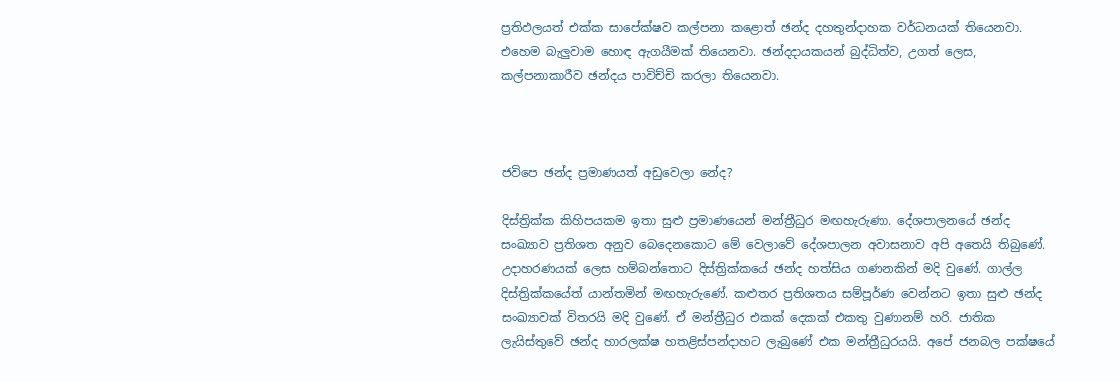ප්‍රතිඵලයත් එක්ක සාපේක්ෂව කල්පනා කළොත් ඡන්ද දහතුන්දාහක වර්ධනයක් තියෙනවා. එහෙම බැලුවාම හොඳ ඇගයීමක් තියෙනවා. ඡන්දදායකයන් බුද්ධිත්ව, උගත් ලෙස, කල්පනාකාරීව ඡන්දය පාවිච්චි කරලා තියෙනවා.



ජවිපෙ ඡන්ද ප්‍රමාණයත් අඩුවෙලා නේද?

දිස්ත්‍රික්ක කිහිපයකම ඉතා සුළු ප්‍රමාණයෙන් මන්ත්‍රීධුර මඟහැරුණා. දේශපාලනයේ ඡන්ද සංඛ්‍යාව ප්‍රතිශත අනුව බෙදෙනකොට මේ වෙලාවේ දේශපාලන අවාසනාව අපි අතෙයි තිබුණේ. උදාහරණයක් ලෙස හම්බන්තොට දිස්ත්‍රික්කයේ ඡන්ද හත්සිය ගණනකින් මදි වුණේ. ගාල්ල දිස්ත්‍රික්කයේත් යාන්තමින් මඟහැරුණේ. කළුතර ප්‍රතිශතය සම්පූර්ණ වෙන්නට ඉතා සුළු ඡන්ද සංඛ්‍යාවක් විතරයි මදි වුණේ. ඒ මන්ත්‍රීධුර එකක් දෙකක් එකතු වුණානම් හරි. ජාතික ලැයිස්තුවේ ඡන්ද හාරලක්ෂ හතළිස්පන්දාහට ලැබුණේ එක මන්ත්‍රීධුරයයි. අපේ ජනබල පක්ෂයේ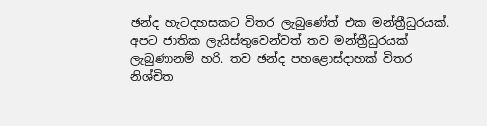ඡන්ද හැටදහසකට විතර ලැබුණේත් එක මන්ත්‍රීධුරයක්. අපට ජාතික ලැයිස්තුවෙන්වත් තව මන්ත්‍රීධුරයක් ලැබුණානම් හරි. තව ඡන්ද පහළොස්දාහක් විතර නිශ්චිත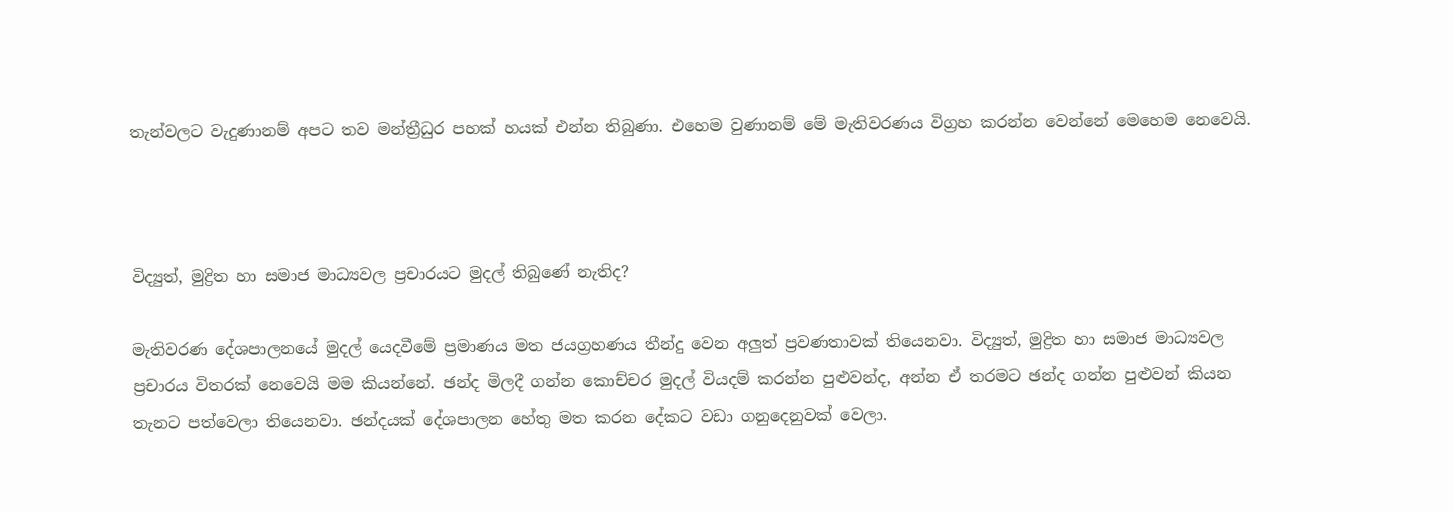තැන්වලට වැදුණානම් අපට තව මන්ත්‍රීධුර පහක් හයක් එන්න තිබුණා. එහෙම වුණානම් මේ මැතිවරණය විග්‍රහ කරන්න වෙන්නේ මෙහෙම නෙවෙයි.



විද්‍යුත්, මුද්‍රිත හා සමාජ මාධ්‍යවල ප්‍රචාරයට මුදල් තිබුණේ නැතිද?

මැතිවරණ දේශපාලනයේ මුදල් යෙදවීමේ ප්‍රමාණය මත ජයග්‍රහණය තීන්දු වෙන අලුත් ප්‍රවණතාවක් තියෙනවා. විද්‍යුත්, මුද්‍රිත හා සමාජ මාධ්‍යවල ප්‍රචාරය විතරක් නෙවෙයි මම කියන්නේ. ඡන්ද මිලදී ගන්න කොච්චර මුදල් වියදම් කරන්න පුළුවන්ද, අන්න ඒ තරමට ඡන්ද ගන්න පුළුවන් කියන තැනට පත්වෙලා තියෙනවා. ඡන්දයක් දේශපාලන හේතු මත කරන දේකට වඩා ගනුදෙනුවක් වෙලා.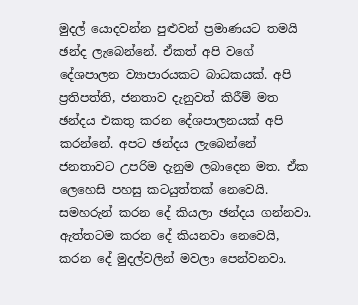මුදල් යොදවන්න පුළුවන් ප්‍රමාණයට තමයි ඡන්ද ලැබෙන්නේ. ඒකත් අපි වගේ දේශපාලන ව්‍යාපාරයකට බාධකයක්. අපි ප්‍රතිපත්ති, ජනතාව දැනුවත් කිරීම් මත ඡන්දය එකතු කරන දේශපාලනයක් අපි කරන්නේ. අපට ඡන්දය ලැබෙන්නේ ජනතාවට උපරිම දැනුම ලබාදෙන මත. ඒක ලෙහෙසි පහසු කටයුත්තක් නෙවෙයි. සමහරුන් කරන දේ කියලා ඡන්දය ගන්නවා. ඇත්තටම කරන දේ කියනවා නෙවෙයි, කරන දේ මුදල්වලින් මවලා පෙන්වනවා.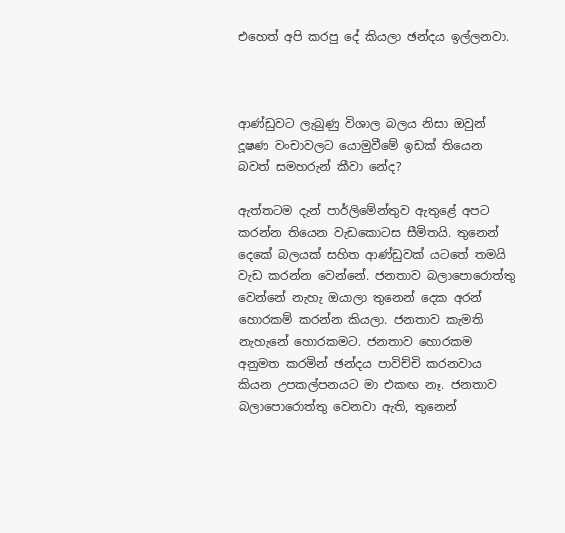එහෙත් අපි කරපු දේ කියලා ඡන්දය ඉල්ලනවා.



ආණ්ඩුවට ලැබුණු විශාල බලය නිසා ඔවුන් දූෂණ වංචාවලට යොමුවීමේ ඉඩක් තියෙන බවත් සමහරුන් කීවා නේද?

ඇත්තටම දැන් පාර්ලිමේන්තුව ඇතුළේ අපට කරන්න තියෙන වැඩකොටස සීමිතයි. තුනෙන් දෙකේ බලයක් සහිත ආණ්ඩුවක් යටතේ තමයි වැඩ කරන්න වෙන්නේ. ජනතාව බලාපොරොත්තු වෙන්නේ නැහැ ඔයාලා තුනෙන් දෙක අරන් හොරකම් කරන්න කියලා. ජනතාව කැමති නැහැනේ හොරකමට. ජනතාව හොරකම අනුමත කරමින් ඡන්දය පාවිච්චි කරනවාය කියන උපකල්පනයට මා එකඟ නෑ. ජනතාව බලාපොරොත්තු වෙනවා ඇති, තුනෙන්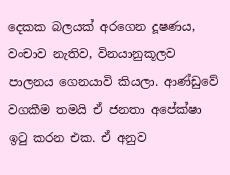දෙකක බලයක් අරගෙන දූෂණය, වංචාව නැතිව, විනයානුකූලව පාලනය ගෙනයාවි කියලා. ආණ්ඩුවේ වගකීම තමයි ඒ ජනතා අපේක්ෂා ඉටු කරන එක. ඒ අනුව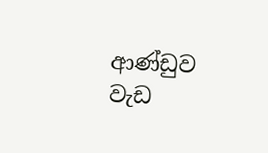ආණ්ඩුව වැඩ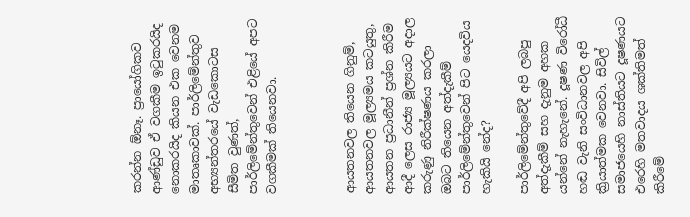කරන්න ඕනෑ. ප්‍රායෝගිකව ආණ්ඩුව ඒ වගකීම ඉටුකරයිද නොකරයිද කියන එක වෙනම මාතෘකාවක්. පාර්ලිමේන්තුව අභ්‍යන්තරයේ වැඩකොටස සීමිත වුණත්, පාර්ලිමේන්තුවෙන් එළියේ අපට වගකීමක් තියෙනවා.



ආයතනවල තියෙන ගිනුම්, ආයතනවල මූල්‍යමය කටයුතු, ආයතන ප්‍රධානීන් ප්‍රශ්න කිරීම ආදී ලෙස රාජ්‍ය මූල්‍යයට අදාල කරුණු නිරීක්ෂණය කරලා ඔබට තියෙන අත්දැකීම් පාර්ලිමේන්තුවෙන් පිට යෙදවිය හැකියි නේද?

පාර්ලිමේන්තුවේදී අපි ලබපු අත්දැකීම් සහ දැනුම අහක යන්නේ නැහැනේ. දූෂණ විරෝධී හඬ වැනි සංවිධානවල අපි ක්‍රියාත්මක වෙනවා. සිවිල් සමාජයෙහි නාස්තියට දූෂණයට එරෙහි මතවාදය ශක්තිමත් කිරීමේ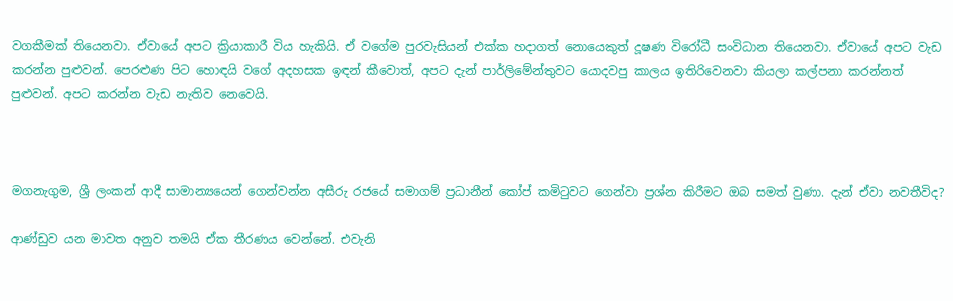වගකීමක් තියෙනවා. ඒවායේ අපට ක්‍රියාකාරී විය හැකියි. ඒ වගේම පුරවැසියන් එක්ක හදාගත් නොයෙකුත් දූෂණ විරෝධී සංවිධාන තියෙනවා. ඒවායේ අපට වැඩ කරන්න පුළුවන්. පෙරළුණ පිට හොඳයි වගේ අදහසක ඉඳන් කීවොත්, අපට දැන් පාර්ලිමේන්තුවට යොදවපු කාලය ඉතිරිවෙනවා කියලා කල්පනා කරන්නත් පුළුවන්. අපට කරන්න වැඩ නැතිව නෙවෙයි.



මගනැගුම, ශ්‍රී ලංකන් ආදී සාමාන්‍යයෙන් ගෙන්වන්න අසීරු රජයේ සමාගම් ප්‍රධානීන් කෝප් කමිටුවට ගෙන්වා ප්‍රශ්න කිරීමට ඔබ සමත් වුණා. දැන් ඒවා නවතීවිද?

ආණ්ඩුව යන මාවත අනුව තමයි ඒක තීරණය වෙන්නේ. එවැනි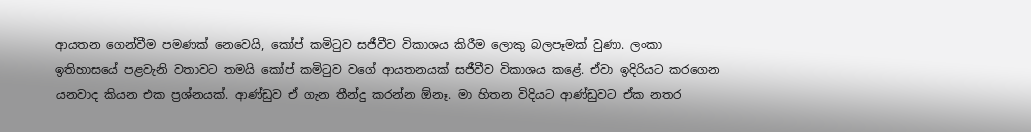ආයතන ගෙන්වීම පමණක් නෙවෙයි, කෝප් කමිටුව සජීවීව විකාශය කිරීම ලොකු බලපෑමක් වුණා. ලංකා ඉතිහාසයේ පළවැනි වතාවට තමයි කෝප් කමිටුව වගේ ආයතනයක් සජීවීව විකාශය කළේ. ඒවා ඉදිරියට කරගෙන යනවාද කියන එක ප්‍රශ්නයක්. ආණ්ඩුව ඒ ගැන තීන්දු කරන්න ඕනෑ. මා හිතන විදියට ආණ්ඩුවට ඒක නතර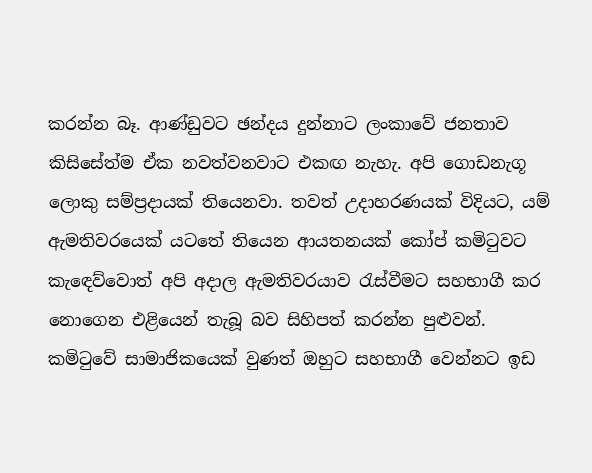කරන්න බෑ. ආණ්ඩුවට ඡන්දය දුන්නාට ලංකාවේ ජනතාව කිසිසේත්ම ඒක නවත්වනවාට එකඟ නැහැ. අපි ගොඩනැගූ ලොකු සම්ප්‍රදායක් තියෙනවා. තවත් උදාහරණයක් විදියට, යම් ඇමතිවරයෙක් යටතේ තියෙන ආයතනයක් කෝප් කමිටුවට කැඳෙව්වොත් අපි අදාල ඇමතිවරයාව රැස්වීමට සහභාගී කර නොගෙන එළියෙන් තැබූ බව සිහිපත් කරන්න පුළුවන්. කමිටුවේ සාමාජිකයෙක් වුණත් ඔහුට සහභාගී වෙන්නට ඉඩ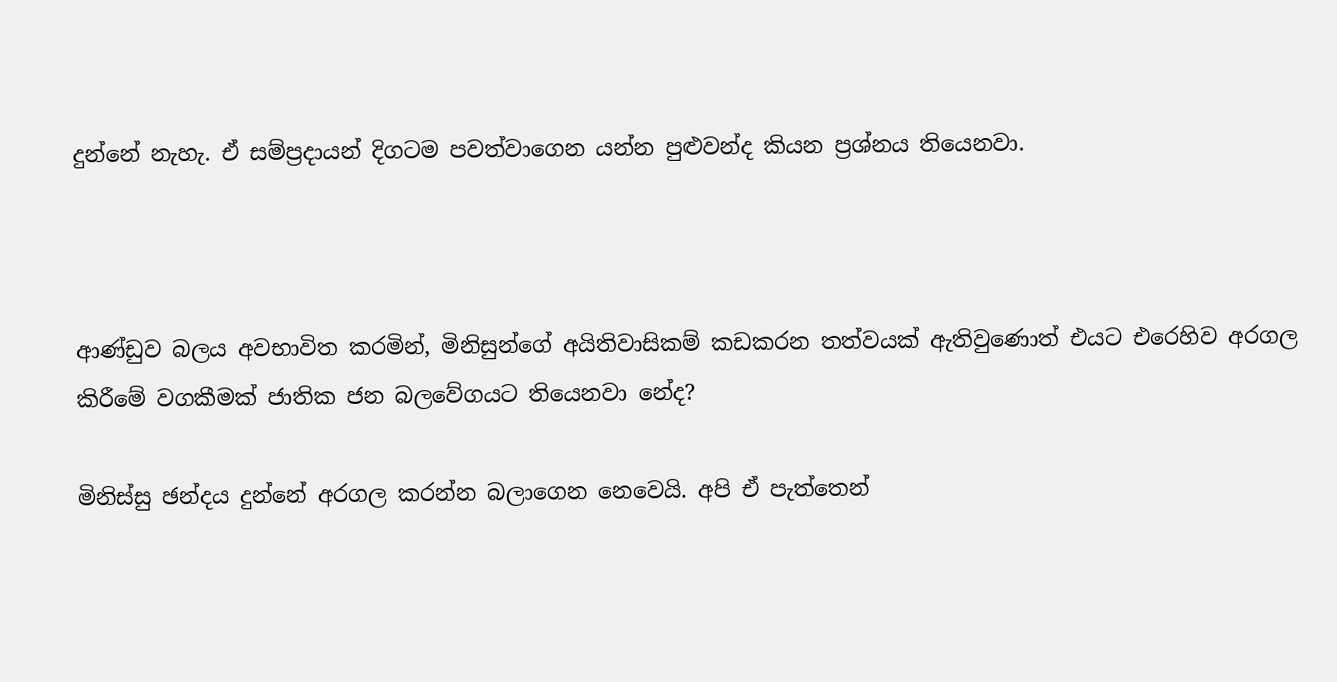දුන්නේ නැහැ. ඒ සම්ප්‍රදායන් දිගටම පවත්වාගෙන යන්න පුළුවන්ද කියන ප්‍රශ්නය තියෙනවා.



ආණ්ඩුව බලය අවභාවිත කරමින්, මිනිසුන්ගේ අයිතිවාසිකම් කඩකරන තත්වයක් ඇතිවුණොත් එයට එරෙහිව අරගල කිරීමේ වගකීමක් ජාතික ජන බලවේගයට තියෙනවා නේද?

මිනිස්සු ඡන්දය දුන්නේ අරගල කරන්න බලාගෙන නෙවෙයි. අපි ඒ පැත්තෙන්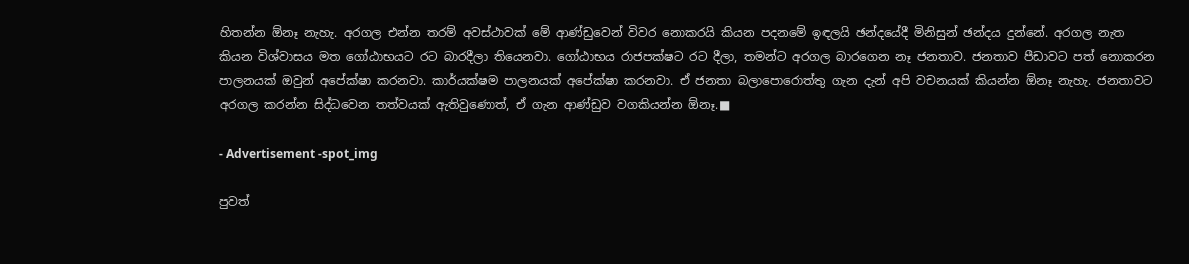හිතන්න ඕනෑ නැහැ. අරගල එන්න තරම් අවස්ථාවක් මේ ආණ්ඩුවෙන් විවර නොකරයි කියන පදනමේ ඉඳලයි ඡන්දයේදී මිනිසුන් ඡන්දය දුන්නේ. අරගල නැත කියන විශ්වාසය මත ගෝඨාභයට රට බාරදීලා තියෙනවා. ගෝඨාභය රාජපක්ෂට රට දීලා, තමන්ට අරගල බාරගෙන නෑ ජනතාව. ජනතාව පීඩාවට පත් නොකරන පාලනයක් ඔවුන් අපේක්ෂා කරනවා. කාර්යක්ෂම පාලනයක් අපේක්ෂා කරනවා. ඒ ජනතා බලාපොරොත්තු ගැන දැන් අපි වචනයක් කියන්න ඕනෑ නැහැ. ජනතාවට අරගල කරන්න සිද්ධවෙන තත්වයක් ඇතිවුණොත්, ඒ ගැන ආණ්ඩුව වගකියන්න ඕනෑ.■

- Advertisement -spot_img

පුවත්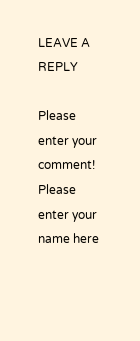LEAVE A REPLY

Please enter your comment!
Please enter your name here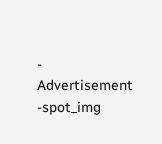- Advertisement -spot_img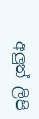අලුත් ලිපි